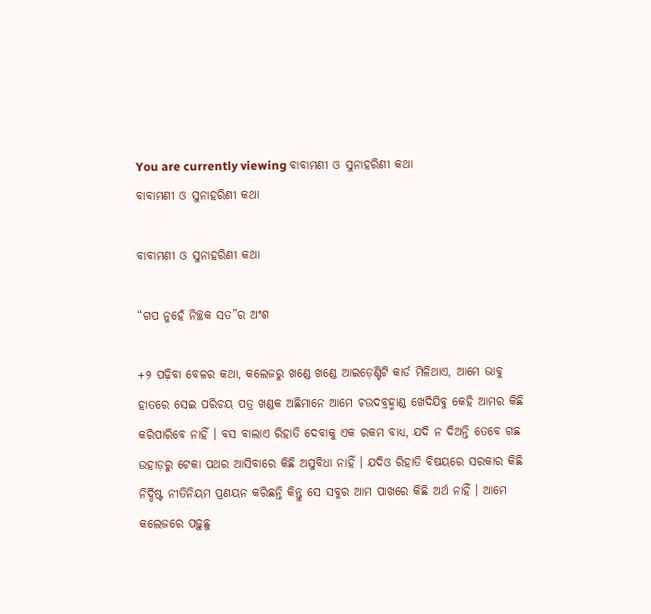You are currently viewing ବାବାମଣୀ ଓ ସୁନାହରିଣୀ କଥା
ବାବାମଣୀ ଓ ସୁନାହରିଣୀ କଥା

ବାବାମଣୀ ଓ ସୁନାହରିଣୀ କଥା

“ଗପ ନୁହେଁ ନିଚ୍ଛକ ସତ”ର ଅଂଶ

+୨ ପଢ଼ିବା ବେଳର କଥା, କଲେଜରୁ ଖଣ୍ଡେ ଖଣ୍ଡେ ଆଇଡ଼େଣ୍ଟିଟି କାର୍ଡ ମିଳିଥାଏ, ଆମେ ଭାବୁ ହାତରେ ସେଇ ପରିଚୟ ପତ୍ର ଖଣ୍ଡକ ଅଛିମାନେ ଆମେ ଚଉଦବ୍ରହ୍ମାଣ୍ଡ ଖେଦିଯିବୁ କେହି ଆମର କିଛି କରିପାରିବେ ନାହିଁ । ବସ ବାଲାଏ ରିହାତି ଦେବାକୁ ଏକ ରକମ ବାଧ୍ୟ, ଯଦି ନ ଦିଅନ୍ତି ତେବେ ଗଛ ଉହାଡ଼ରୁ ଟେକା ପଥର ଆସିବାରେ କିଛି ଅସୁବିଧା ନାହିଁ । ଯଦିଓ ରିହାତି ବିଷୟରେ ସରକାର କିଛି ନିର୍ଦ୍ଦିଷ୍ଟ ନୀତିନିୟମ ପ୍ରଣୟନ କରିଛନ୍ତି କିନ୍ତୁ ସେ ସବୁର ଆମ ପାଖରେ କିଛି ଅର୍ଥ ନାହିଁ । ଆମେ କଲେଜରେ ପଢ଼ୁଛୁ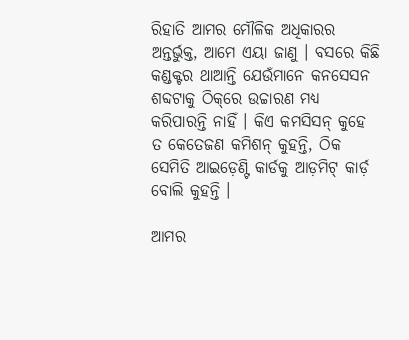ରିହାତି ଆମର ମୌଳିକ ଅଧିକାରର ଅନ୍ତର୍ଭୁକ୍ତ, ଆମେ ଏୟା ଜାଣୁ । ବସରେ କିଛି କଣ୍ଡକ୍ଟର ଥାଆନ୍ତି ଯେଉଁମାନେ କନସେସନ ଶବ୍ଦଟାକୁ ଠିକ୍‌ରେ ଉଚ୍ଚାରଣ ମଧ୍ୟ କରିପାରନ୍ତି ନାହିଁ । କିଏ କମସିସନ୍ କୁହେ ତ କେତେଜଣ କମିଶନ୍ କୁହନ୍ତି, ଠିକ ସେମିତି ଆଇଡ଼େଣ୍ଟି କାର୍ଡକୁ ଆଡ଼ମିଟ୍ କାର୍ଡ଼ ବୋଲି କୁହନ୍ତି ।

ଆମର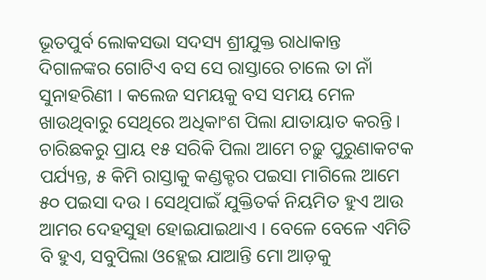ଭୂତପୁର୍ବ ଲୋକସଭା ସଦସ୍ୟ ଶ୍ରୀଯୁକ୍ତ ରାଧାକାନ୍ତ ଦିଗାଳଙ୍କର ଗୋଟିଏ ବସ ସେ ରାସ୍ତାରେ ଚାଲେ ତା ନାଁ ସୁନାହରିଣୀ । କଲେଜ ସମୟକୁ ବସ ସମୟ ମେଳ ଖାଉଥିବାରୁ ସେଥିରେ ଅଧିକାଂଶ ପିଲା ଯାତାୟାତ କରନ୍ତି । ଚାରିଛକରୁ ପ୍ରାୟ ୧୫ ସରିକି ପିଲା ଆମେ ଚଢ଼ୁ ପୁରୁଣାକଟକ ପର୍ଯ୍ୟନ୍ତ, ୫ କିମି ରାସ୍ତାକୁ କଣ୍ଡକ୍ଟର ପଇସା ମାଗିଲେ ଆମେ ୫୦ ପଇସା ଦଉ । ସେଥିପାଇଁ ଯୁକ୍ତିତର୍କ ନିୟମିତ ହୁଏ ଆଉ ଆମର ଦେହସୁହା ହୋଇଯାଇଥାଏ । ବେଳେ ବେଳେ ଏମିତି ବି ହୁଏ, ସବୁପିଲା ଓହ୍ଲେଇ ଯାଆନ୍ତି ମୋ ଆଡ଼କୁ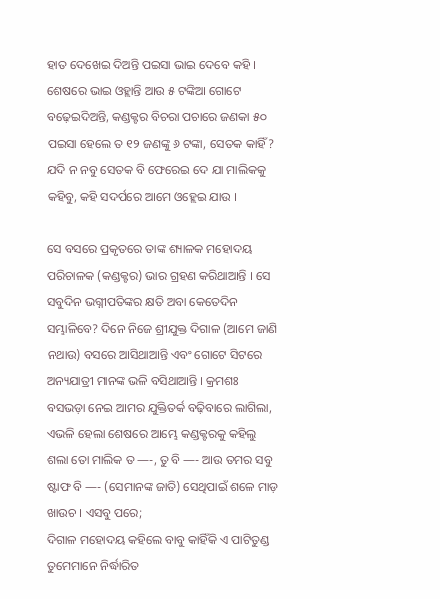ହାତ ଦେଖେଇ ଦିଅନ୍ତି ପଇସା ଭାଇ ଦେବେ କହି । ଶେଷରେ ଭାଇ ଓହ୍ଲାନ୍ତି ଆଉ ୫ ଟଙ୍କିଆ ଗୋଟେ ବଢ଼େଇଦିଅନ୍ତି, କଣ୍ଡକ୍ଟର ବିଚରା ପଚାରେ ଜଣକା ୫୦ ପଇସା ହେଲେ ତ ୧୨ ଜଣଙ୍କୁ ୬ ଟଙ୍କା, ସେତକ କାହିଁ? ଯଦି ନ ନବୁ ସେତକ ବି ଫେରେଇ ଦେ ଯା ମାଲିକକୁ କହିବୁ, କହି ସଦର୍ପରେ ଆମେ ଓହ୍ଲେଇ ଯାଉ ।

ସେ ବସରେ ପ୍ରକୃତରେ ତାଙ୍କ ଶ୍ୟାଳକ ମହୋଦୟ ପରିଚାଳକ (କଣ୍ଡକ୍ଟର) ଭାର ଗ୍ରହଣ କରିଥାଆନ୍ତି । ସେ ସବୁଦିନ ଭଗ୍ନୀପତିଙ୍କର କ୍ଷତି ଅବା କେତେଦିନ ସମ୍ଭାଳିବେ? ଦିନେ ନିଜେ ଶ୍ରୀଯୁକ୍ତ ଦିଗାଳ (ଆମେ ଜାଣି ନଥାଉ) ବସରେ ଆସିଥାଆନ୍ତି ଏବଂ ଗୋଟେ ସିଟରେ ଅନ୍ୟଯାତ୍ରୀ ମାନଙ୍କ ଭଳି ବସିଥାଆନ୍ତି । କ୍ରମଶଃ ବସଭଡ଼ା ନେଇ ଆମର ଯୁକ୍ତିତର୍କ ବଢ଼ିବାରେ ଲାଗିଲା, ଏଭଳି ହେଲା ଶେଷରେ ଆମ୍ଭେ କଣ୍ଡକ୍ଟରକୁ କହିଲୁ ଶଲା ତୋ ମାଲିକ ତ —-, ତୁ ବି —- ଆଉ ତମର ସବୁ ଷ୍ଟାଫ ବି —- (ସେମାନଙ୍କ ଜାତି) ସେଥିପାଇଁ ଶଳେ ମାଡ଼ ଖାଉଚ । ଏସବୁ ପରେ;
ଦିଗାଳ ମହୋଦୟ କହିଲେ ବାବୁ କାହିଁକି ଏ ପାଟିତୁଣ୍ଡ ତୁମେମାନେ ନିର୍ଦ୍ଧାରିତ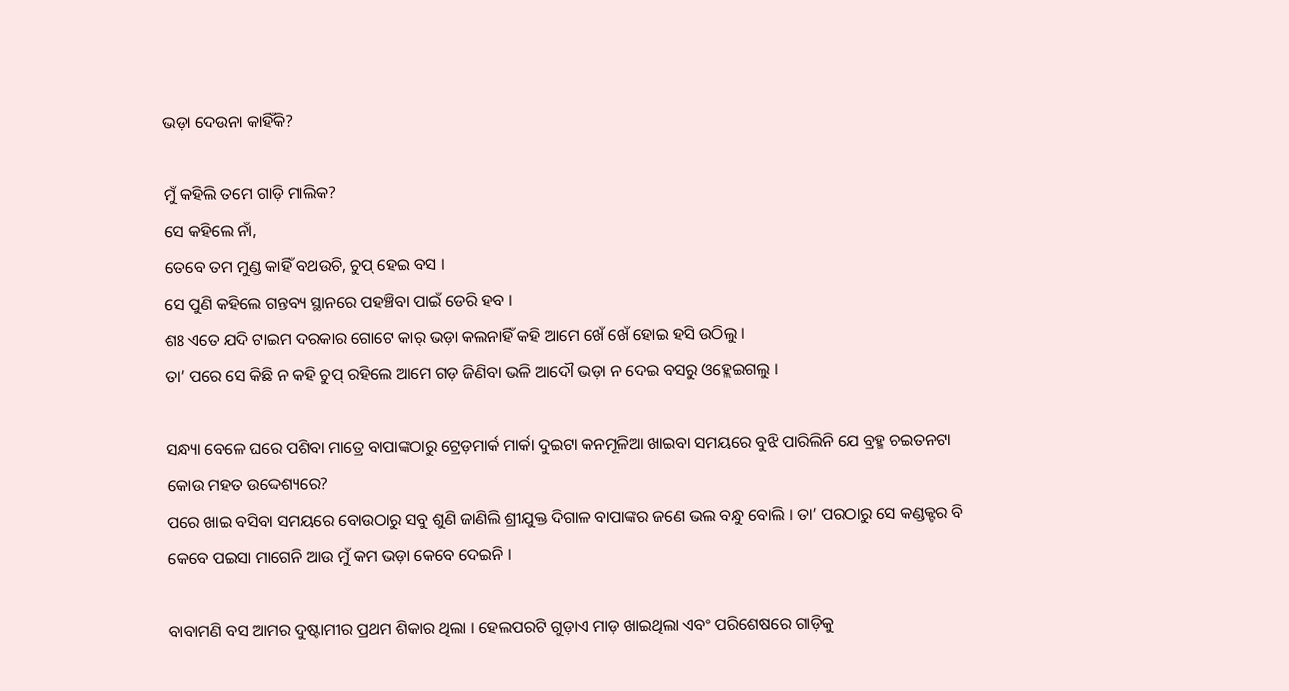ଭଡ଼ା ଦେଉନା କାହିଁକି?

ମୁଁ କହିଲି ତମେ ଗାଡ଼ି ମାଲିକ?
ସେ କହିଲେ ନାଁ,
ତେବେ ତମ ମୁଣ୍ଡ କାହିଁ ବଥଉଚି, ଚୁପ୍ ହେଇ ବସ ।
ସେ ପୁଣି କହିଲେ ଗନ୍ତବ୍ୟ ସ୍ଥାନରେ ପହଞ୍ଚିବା ପାଇଁ ଡେରି ହବ ।
ଶଃ ଏତେ ଯଦି ଟାଇମ ଦରକାର ଗୋଟେ କାର୍ ଭଡ଼ା କଲନାହିଁ କହି ଆମେ ଖେଁ ଖେଁ ହୋଇ ହସି ଉଠିଲୁ ।
ତା’ ପରେ ସେ କିଛି ନ କହି ଚୁପ୍ ରହିଲେ ଆମେ ଗଡ଼ ଜିଣିବା ଭଳି ଆଦୌ ଭଡ଼ା ନ ଦେଇ ବସରୁ ଓହ୍ଲେଇଗଲୁ ।

ସନ୍ଧ୍ୟା ବେଳେ ଘରେ ପଶିବା ମାତ୍ରେ ବାପାଙ୍କଠାରୁ ଟ୍ରେଡ଼ମାର୍କ ମାର୍କା ଦୁଇଟା କନମୂଳିଆ ଖାଇବା ସମୟରେ ବୁଝି ପାରିଲିନି ଯେ ବ୍ରହ୍ମ ଚଇତନଟା କୋଉ ମହତ ଉଦ୍ଦେଶ୍ୟରେ?
ପରେ ଖାଇ ବସିବା ସମୟରେ ବୋଉଠାରୁ ସବୁ ଶୁଣି ଜାଣିଲି ଶ୍ରୀଯୁକ୍ତ ଦିଗାଳ ବାପାଙ୍କର ଜଣେ ଭଲ ବନ୍ଧୁ ବୋଲି । ତା’ ପରଠାରୁ ସେ କଣ୍ଡକ୍ଟର ବି କେବେ ପଇସା ମାଗେନି ଆଉ ମୁଁ କମ ଭଡ଼ା କେବେ ଦେଇନି ।

ବାବାମଣି ବସ ଆମର ଦୁଷ୍ଟାମୀର ପ୍ରଥମ ଶିକାର ଥିଲା । ହେଲପରଟି ଗୁଡ଼ାଏ ମାଡ଼ ଖାଇଥିଲା ଏବଂ ପରିଶେଷରେ ଗାଡ଼ିକୁ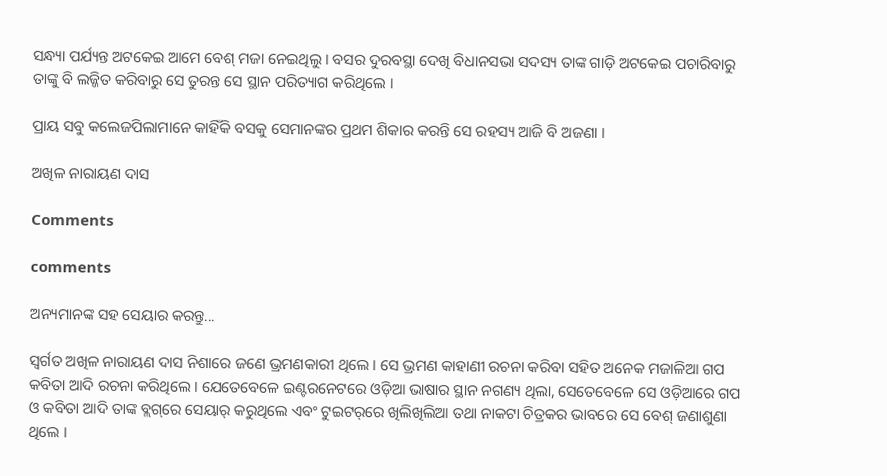ସନ୍ଧ୍ୟା ପର୍ଯ୍ୟନ୍ତ ଅଟକେଇ ଆମେ ବେଶ୍ ମଜା ନେଇଥିଲୁ । ବସର ଦୁରବସ୍ଥା ଦେଖି ବିଧାନସଭା ସଦସ୍ୟ ତାଙ୍କ ଗାଡ଼ି ଅଟକେଇ ପଚାରିବାରୁ ତାଙ୍କୁ ବି ଲଜ୍ଜିତ କରିବାରୁ ସେ ତୁରନ୍ତ ସେ ସ୍ଥାନ ପରିତ୍ୟାଗ କରିଥିଲେ ।

ପ୍ରାୟ ସବୁ କଲେଜପିଲାମାନେ କାହିଁକି ବସକୁ ସେମାନଙ୍କର ପ୍ରଥମ ଶିକାର କରନ୍ତି ସେ ରହସ୍ୟ ଆଜି ବି ଅଜଣା ।

ଅଖିଳ ନାରାୟଣ ଦାସ

Comments

comments

ଅନ୍ୟମାନଙ୍କ ସହ ସେୟାର କରନ୍ତୁ...

ସ୍ୱର୍ଗତ ଅଖିଳ ନାରାୟଣ ଦାସ ନିଶାରେ ଜଣେ ଭ୍ରମଣକାରୀ ଥିଲେ । ସେ ଭ୍ରମଣ କାହାଣୀ ରଚନା କରିବା ସହିତ ଅନେକ ମଜାଳିଆ ଗପ କବିତା ଆଦି ରଚନା କରିଥିଲେ । ଯେତେବେଳେ ଇଣ୍ଟରନେଟରେ ଓଡ଼ିଆ ଭାଷାର ସ୍ଥାନ ନଗଣ୍ୟ ଥିଲା, ସେତେବେଳେ ସେ ଓଡ଼ିଆରେ ଗପ ଓ କବିତା ଆଦି ତାଙ୍କ ବ୍ଲଗ୍‌ରେ ସେୟାର୍ କରୁଥିଲେ ଏବଂ ଟୁଇଟର୍‌ରେ ଖିଲିଖିଲିଆ ତଥା ନାକଟା ଚିତ୍ରକର ଭାବରେ ସେ ବେଶ୍ ଜଣାଶୁଣା ଥିଲେ ।